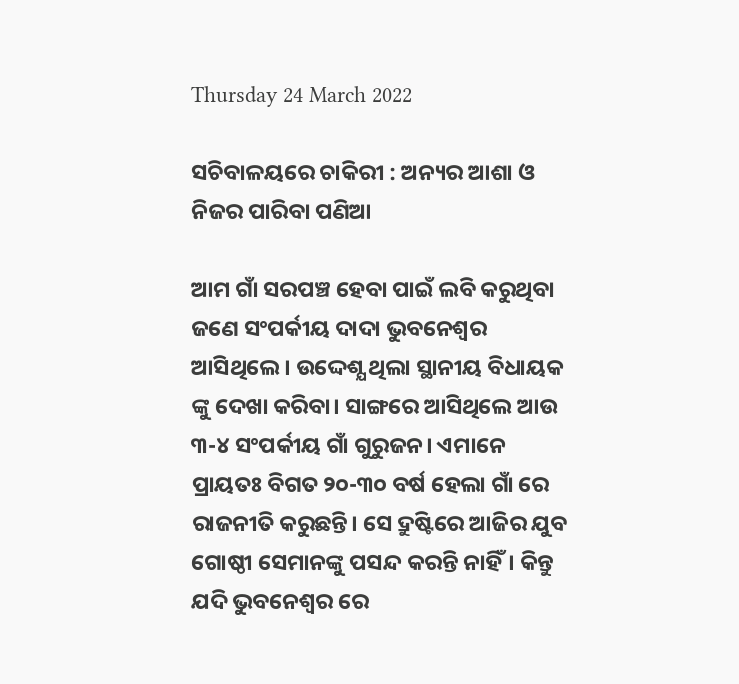Thursday 24 March 2022

ସଚିବାଳୟରେ ଚାକିରୀ : ଅନ୍ୟର ଆଶା ଓ ନିଜର ପାରିବା ପଣିଆ

ଆମ ଗାଁ ସରପଞ୍ଚ ହେବା ପାଇଁ ଲବି କରୁଥିବା ଜଣେ ସଂପର୍କୀୟ ଦାଦା ଭୁବନେଶ୍ୱର ଆସିଥିଲେ। ଉଦ୍ଦେଶ୍ଯ ଥିଲା ସ୍ଥାନୀୟ ବିଧାୟକ ଙ୍କୁ ଦେଖା କରିବା। ସାଙ୍ଗରେ ଆସିଥିଲେ ଆଉ ୩-୪ ସଂପର୍କୀୟ ଗାଁ ଗୁରୁଜନ। ଏମାନେ ପ୍ରାୟତଃ ବିଗତ ୨୦-୩୦ ବର୍ଷ ହେଲା ଗାଁ ରେ ରାଜନୀତି କରୁଛନ୍ତି। ସେ ଦ୍ରୁଷ୍ଟିରେ ଆଜିର ଯୁବ ଗୋଷ୍ଠୀ ସେମାନଙ୍କୁ ପସନ୍ଦ କରନ୍ତି ନାହିଁ। କିନ୍ତୁ ଯଦି ଭୁବନେଶ୍ୱର ରେ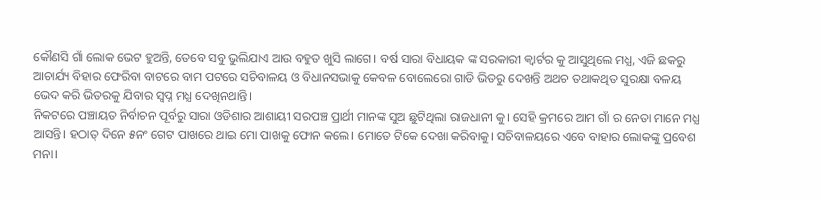କୌଣସି ଗାଁ ଲୋକ ଭେଟ ହୁଅନ୍ତି, ତେବେ ସବୁ ଭୁଲିଯାଏ ଆଉ ବହୁତ ଖୁସି ଲାଗେ। ବର୍ଷ ସାରା ବିଧାୟକ ଙ୍କ ସରକାରୀ କ୍ୱାର୍ଟର କୁ ଆସୁଥିଲେ ମଧ୍ଯ, ଏଜି ଛକରୁ ଆଚାର୍ଯ୍ୟ ବିହାର ଫେରିବା ବାଟରେ ବାମ ପଟରେ ସଚିବାଳୟ ଓ ବିଧାନସଭାକୁ କେବଳ ବୋଲେରୋ ଗାଡି ଭିତରୁ ଦେଖନ୍ତି ଅଥଚ ତଥାକଥିତ ସୁରକ୍ଷା ବଳୟ ଭେଦ କରି ଭିତରକୁ ଯିବାର ସ୍ୱପ୍ନ ମଧ୍ଯ ଦେଖିନଥାନ୍ତି।
ନିକଟରେ ପଞ୍ଚାୟତ ନିର୍ବାଚନ ପୂର୍ବରୁ ସାରା ଓଡିଶାର ଆଶାୟୀ ସରପଞ୍ଚ ପ୍ରାର୍ଥୀ ମାନଙ୍କ ସୁଅ ଛୁଟିଥିଲା ରାଜଧାନୀ କୁ। ସେହି କ୍ରମରେ ଆମ ଗାଁ ର ନେତା ମାନେ ମଧ୍ଯ ଆସନ୍ତି। ହଠାତ୍ ଦିନେ ୫ନଂ ଗେଟ ପାଖରେ ଥାଇ ମୋ ପାଖକୁ ଫୋନ କଲେ। ମୋତେ ଟିକେ ଦେଖା କରିବାକୁ। ସଚିବାଳୟରେ ଏବେ ବାହାର ଲୋକଙ୍କୁ ପ୍ରବେଶ ମନା।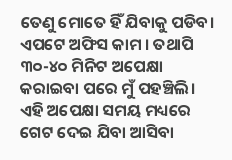ତେଣୁ ମୋତେ ହିଁ ଯିବାକୁ ପଡିବ। ଏପଟେ ଅଫିସ କାମ । ତଥାପି ୩୦-୪୦ ମିନିଟ ଅପେକ୍ଷା କରାଇବା ପରେ ମୁଁ ପହଞ୍ଚିଲି। ଏହି ଅପେକ୍ଷା ସମୟ ମଧ୍ୟରେ ଗେଟ ଦେଇ ଯିବା ଆସିବା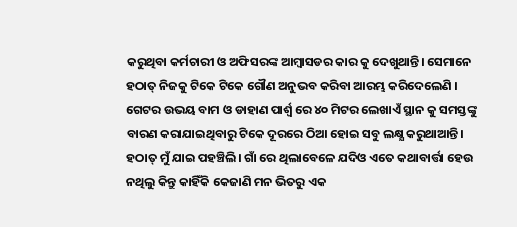କରୁଥିବା କର୍ମଚାରୀ ଓ ଅଫିସରଙ୍କ ଆମ୍ବାସଡର କାର କୁ ଦେଖୁଥାନ୍ତି। ସେମାନେ ହଠାତ୍ ନିଜକୁ ଟିକେ ଟିକେ ଗୌଣ ଅନୁଭବ କରିବା ଆରମ୍ଭ କରିଦେଲେଣି । ଗେଟର ଉଭୟ ବାମ ଓ ଡାହାଣ ପାର୍ଶ୍ୱ ରେ ୪୦ ମିଟର ଲେଖାଏଁ ସ୍ଥାନ କୁ ସମସ୍ତଙ୍କୁ ବାରଣ କରାଯାଇଥିବାରୁ ଟିକେ ଦୂରରେ ଠିଆ ହୋଇ ସବୁ ଲକ୍ଷ୍ଯ କରୁଥାଆନ୍ତି। ହଠାତ୍ ମୁଁ ଯାଇ ପହଞ୍ଚିଲି। ଗାଁ ରେ ଥିଲାବେଳେ ଯଦିଓ ଏତେ କଥାବାର୍ତ୍ତା ହେଉ ନଥିଲୁ କିନ୍ତୁ କାହିଁକି କେଜାଣି ମନ ଭିତରୁ ଏକ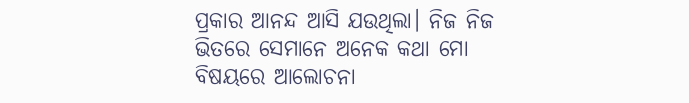ପ୍ରକାର ଆନନ୍ଦ ଆସି ଯଉଥିଲା। ନିଜ ନିଜ ଭିତରେ ସେମାନେ ଅନେକ କଥା ମୋ ବିଷୟରେ ଆଲୋଚନା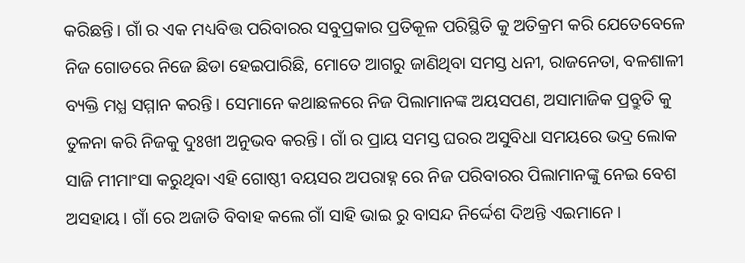କରିଛନ୍ତି। ଗାଁ ର ଏକ ମଧ୍ୟବିତ୍ତ ପରିବାରର ସବୁପ୍ରକାର ପ୍ରତିକୂଳ ପରିସ୍ଥିତି କୁ ଅତିକ୍ରମ କରି ଯେତେବେଳେ ନିଜ ଗୋଡରେ ନିଜେ ଛିଡା ହେଇପାରିଛି, ମୋତେ ଆଗରୁ ଜାଣିଥିବା ସମସ୍ତ ଧନୀ, ରାଜନେତା, ବଳଶାଳୀ ବ୍ୟକ୍ତି ମଧ୍ଯ ସମ୍ମାନ କରନ୍ତି। ସେମାନେ କଥାଛଳରେ ନିଜ ପିଲାମାନଙ୍କ ଅୟସପଣ, ଅସାମାଜିକ ପ୍ରବ୍ରୁତି କୁ ତୁଳନା କରି ନିଜକୁ ଦୁଃଖୀ ଅନୁଭବ କରନ୍ତି। ଗାଁ ର ପ୍ରାୟ ସମସ୍ତ ଘରର ଅସୁବିଧା ସମୟରେ ଭଦ୍ର ଲୋକ ସାଜି ମୀମାଂସା କରୁଥିବା ଏହି ଗୋଷ୍ଠୀ ବୟସର ଅପରାହ୍ନ ରେ ନିଜ ପରିବାରର ପିଲାମାନଙ୍କୁ ନେଇ ବେଶ ଅସହାୟ। ଗାଁ ରେ ଅଜାତି ବିବାହ କଲେ ଗାଁ ସାହି ଭାଇ ରୁ ବାସନ୍ଦ ନିର୍ଦ୍ଦେଶ ଦିଅନ୍ତି ଏଇମାନେ।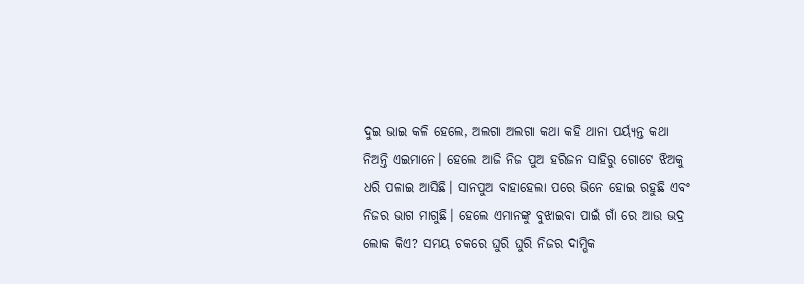ଦୁଇ ଭାଇ କଳି ହେଲେ, ଅଲଗା ଅଲଗା କଥା କହି ଥାନା ପର୍ୟ୍ଯନ୍ତ କଥା ନିଅନ୍ତି ଏଇମାନେ। ହେଲେ ଆଜି ନିଜ ପୁଅ ହରିଜନ ସାହିରୁ ଗୋଟେ ଝିଅକୁ ଧରି ପଳାଇ ଆସିଛି। ସାନପୁଅ ବାହାହେଲା ପରେ ଭିନେ ହୋଇ ରହୁଛି ଏବଂ ନିଜର ଭାଗ ମାଗୁଛି। ହେଲେ ଏମାନଙ୍କୁ ବୁଝାଇବା ପାଇଁ ଗାଁ ରେ ଆଉ ଭଦ୍ର ଲୋକ କିଏ? ସମୟ ଚକରେ ଘୁରି ଘୁରି ନିଜର ଦାମ୍ଭିକ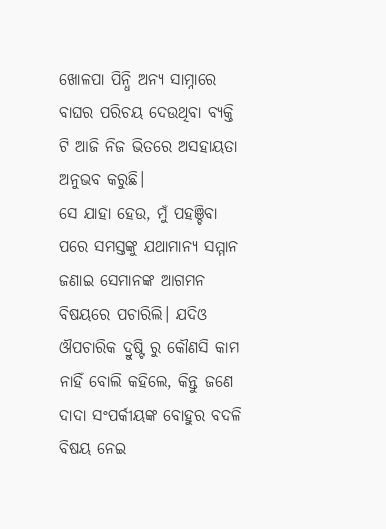ଖୋଳପା ପିନ୍ଧି ଅନ୍ୟ ସାମ୍ନାରେ ବାଘର ପରିଚୟ ଦେଉଥିବା ବ୍ଯକ୍ତି ଟି ଆଜି ନିଜ ଭିତରେ ଅସହାୟତା ଅନୁଭବ କରୁଛି।
ସେ ଯାହା ହେଉ, ମୁଁ ପହଞ୍ଚିବା ପରେ ସମସ୍ତଙ୍କୁ ଯଥାମାନ୍ୟ ସମ୍ମାନ ଜଣାଇ ସେମାନଙ୍କ ଆଗମନ ବିଷୟରେ ପଚାରିଲି। ଯଦିଓ ଔପଚାରିକ ଦ୍ରୁଷ୍ଟି ରୁ କୌଣସି କାମ ନାହିଁ ବୋଲି କହିଲେ, କିନ୍ତୁ ଜଣେ ଦାଦା ସଂପର୍କୀୟଙ୍କ ବୋହୁର ବଦଳି ବିଷୟ ନେଇ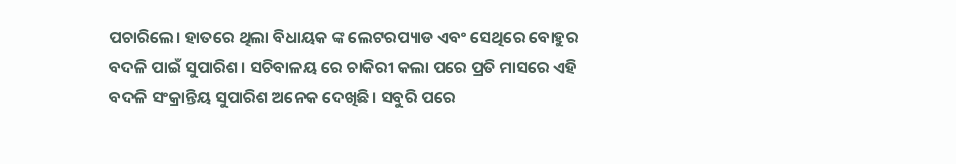ପଚାରିଲେ। ହାତରେ ଥିଲା ବିଧାୟକ ଙ୍କ ଲେଟରପ୍ୟାଡ ଏବଂ ସେଥିରେ ବୋହୁର ବଦଳି ପାଇଁ ସୁପାରିଶ। ସଚିବାଳୟ ରେ ଚାକିରୀ କଲା ପରେ ପ୍ରତି ମାସରେ ଏହି ବଦଳି ସଂକ୍ରାନ୍ତିୟ ସୁପାରିଶ ଅନେକ ଦେଖିଛି। ସବୁରି ପରେ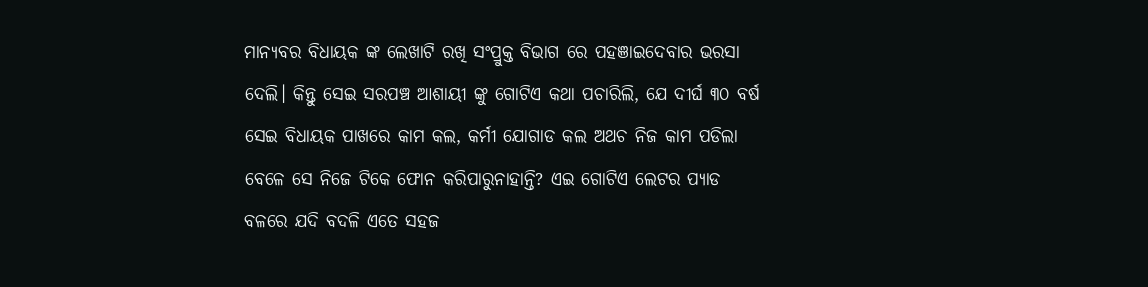ମାନ୍ୟବର ବିଧାୟକ ଙ୍କ ଲେଖାଟି ରଖି ସଂପ୍ରୁକ୍ତ ବିଭାଗ ରେ ପହଞାଇଦେବାର ଭରସା ଦେଲି। କିନ୍ତୁ ସେଇ ସରପଞ୍ଚ ଆଶାୟୀ ଙ୍କୁ ଗୋଟିଏ କଥା ପଚାରିଲି, ଯେ ଦୀର୍ଘ ୩୦ ବର୍ଷ ସେଇ ବିଧାୟକ ପାଖରେ କାମ କଲ, କର୍ମୀ ଯୋଗାଡ କଲ ଅଥଚ ନିଜ କାମ ପଡିଲା ବେଳେ ସେ ନିଜେ ଟିକେ ଫୋନ କରିପାରୁନାହାନ୍ତି? ଏଇ ଗୋଟିଏ ଲେଟର ପ୍ୟାଡ ବଳରେ ଯଦି ବଦଳି ଏତେ ସହଜ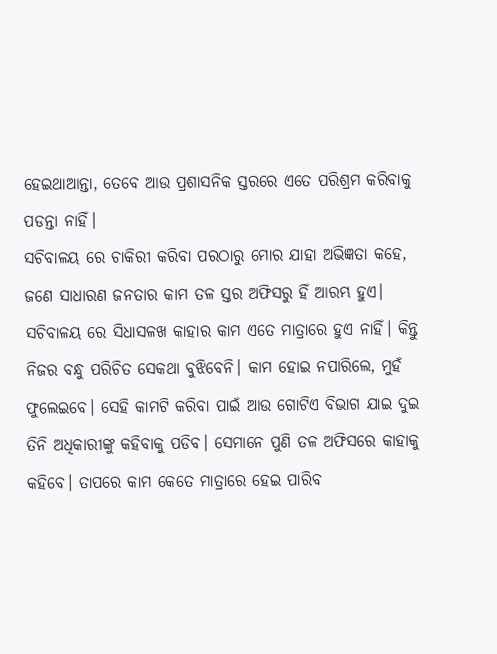ହେଇଥାଆନ୍ତା, ତେବେ ଆଉ ପ୍ରଶାସନିକ ସ୍ତରରେ ଏତେ ପରିଶ୍ରମ କରିବାକୁ ପଡନ୍ତା ନାହିଁ।
ସଚିବାଳୟ ରେ ଚାକିରୀ କରିବା ପରଠାରୁ ମୋର ଯାହା ଅଭିଜ୍ଞତା କହେ, ଜଣେ ସାଧାରଣ ଜନତାର କାମ ତଳ ସ୍ତର ଅଫିସରୁ ହିଁ ଆରମ୍ଭ ହୁଏ। ସଚିବାଳୟ ରେ ସିଧାସଳଖ କାହାର କାମ ଏତେ ମାତ୍ରାରେ ହୁଏ ନାହିଁ। କିନ୍ତୁ ନିଜର ବନ୍ଧୁ ପରିଚିତ ସେକଥା ବୁଝିବେନି। କାମ ହୋଇ ନପାରିଲେ, ମୁହଁ ଫୁଲେଇବେ। ସେହି କାମଟି କରିବା ପାଇଁ ଆଉ ଗୋଟିଏ ବିଭାଗ ଯାଇ ଦୁଇ ତିନି ଅଧିକାରୀଙ୍କୁ କହିବାକୁ ପଡିବ। ସେମାନେ ପୁଣି ତଳ ଅଫିସରେ କାହାକୁ କହିବେ। ତାପରେ କାମ କେତେ ମାତ୍ରାରେ ହେଇ ପାରିବ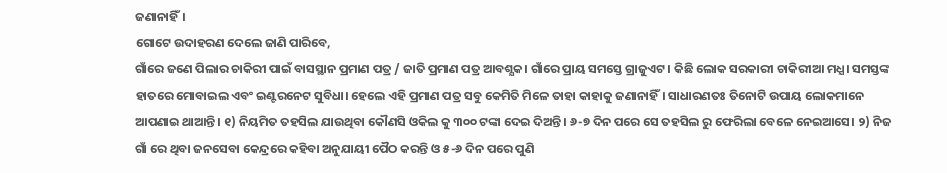ଜଣାନାହିଁ।
ଗୋଟେ ଉଦାହରଣ ଦେଲେ ଜାଣି ପାରିବେ,
ଗାଁରେ ଜଣେ ପିଲାର ଚାକିରୀ ପାଇଁ ବାସସ୍ଥାନ ପ୍ରମାଣ ପତ୍ର / ଜାତି ପ୍ରମାଣ ପତ୍ର ଆବଶ୍ଯକ। ଗାଁରେ ପ୍ରାୟ ସମସ୍ତେ ଗ୍ରାଜୁଏଟ। କିଛି ଲୋକ ସରକାରୀ ଚାକିରୀଆ ମଧ୍ଯ। ସମସ୍ତଙ୍କ ହାତରେ ମୋବାଇଲ ଏବଂ ଇଣ୍ଟରନେଟ ସୁବିଧା। ହେଲେ ଏହି ପ୍ରମାଣ ପତ୍ର ସବୁ କେମିତି ମିଳେ ତାହା କାହାକୁ ଜଣାନାହିଁ। ସାଧାରଣତଃ ତିନୋଟି ଉପାୟ ଲୋକମାନେ ଆପଣାଇ ଥାଆନ୍ତି। ୧) ନିୟମିତ ତହସିଲ ଯାଉଥିବା କୌଣସି ଓକିଲ କୁ ୩୦୦ ଟଙ୍କା ଦେଇ ଦିଅନ୍ତି। ୬-୭ ଦିନ ପରେ ସେ ତହସିଲ ରୁ ଫେରିଲା ବେଳେ ନେଇଆସେ। ୨) ନିଜ ଗାଁ ରେ ଥିବା ଜନସେବା କେନ୍ଦ୍ରରେ କହିବା ଅନୁଯାୟୀ ପୈଠ କରନ୍ତି ଓ ୫-୬ ଦିନ ପରେ ପୁଣି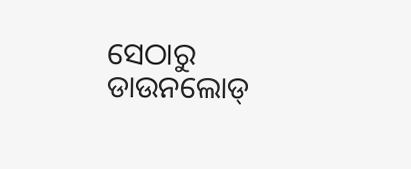ସେଠାରୁ ଡାଉନଲୋଡ୍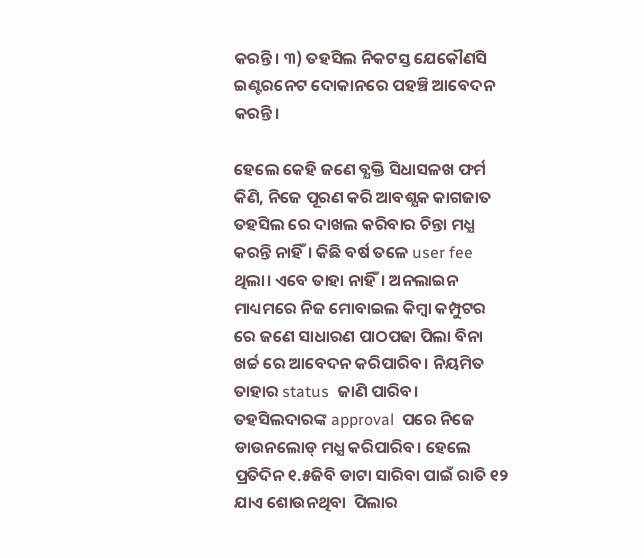କରନ୍ତି। ୩) ତହସିଲ ନିକଟସ୍ତ ଯେକୌଣସି ଇଣ୍ଟରନେଟ ଦୋକାନରେ ପହଞ୍ଚି ଆବେଦନ କରନ୍ତି।

ହେଲେ କେହି ଜଣେ ବ୍ଯକ୍ତି ସିଧାସଳଖ ଫର୍ମ କିଣି, ନିଜେ ପୂରଣ କରି ଆବଶ୍ଯକ କାଗଜାତ ତହସିଲ ରେ ଦାଖଲ କରିବାର ଚିନ୍ତା ମଧ୍ଯ କରନ୍ତି ନାହିଁ। କିଛି ବର୍ଷ ତଳେ user fee  ଥିଲା। ଏବେ ତାହା ନାହିଁ। ଅନଲାଇନ ମାଧ୍ୟମରେ ନିଜ ମୋବାଇଲ କିମ୍ବା କମ୍ପୁଟର ରେ ଜଣେ ସାଧାରଣ ପାଠପଢା ପିଲା ବିନା ଖର୍ଚ୍ଚ ରେ ଆବେଦନ କରିପାରିବ। ନିୟମିତ ତାହାର status  ଜାଣି ପାରିବ। ତହସିଲଦାରଙ୍କ approval  ପରେ ନିଜେ ଡାଉନଲୋଡ୍ ମଧ୍ଯ କରିପାରିବ। ହେଲେ ପ୍ରତିଦିନ ୧.୫ଜିବି ଡାଟା ସାରିବା ପାଇଁ ରାତି ୧୨ ଯାଏ ଶୋଉନଥିବା  ପିଲାର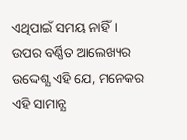ଏଥିପାଇଁ ସମୟ ନାହିଁ।
ଉପର ବର୍ଣ୍ଣିତ ଆଲେଖ୍ୟର ଉଦ୍ଦେଶ୍ଯ ଏହି ଯେ, ମନେକର ଏହି ସାମାନ୍ଯ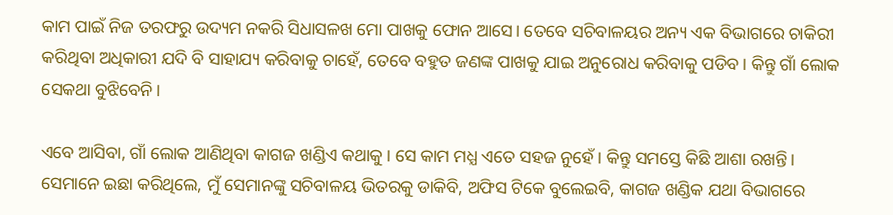କାମ ପାଇଁ ନିଜ ତରଫରୁ ଉଦ୍ୟମ ନକରି ସିଧାସଳଖ ମୋ ପାଖକୁ ଫୋନ ଆସେ। ତେବେ ସଚିବାଳୟର ଅନ୍ୟ ଏକ ବିଭାଗରେ ଚାକିରୀ କରିଥିବା ଅଧିକାରୀ ଯଦି ବି ସାହାଯ୍ୟ କରିବାକୁ ଚାହେଁ, ତେବେ ବହୁତ ଜଣଙ୍କ ପାଖକୁ ଯାଇ ଅନୁରୋଧ କରିବାକୁ ପଡିବ। କିନ୍ତୁ ଗାଁ ଲୋକ ସେକଥା ବୁଝିବେନି।

ଏବେ ଆସିବା, ଗାଁ ଲୋକ ଆଣିଥିବା କାଗଜ ଖଣ୍ଡିଏ କଥାକୁ। ସେ କାମ ମଧ୍ଯ ଏତେ ସହଜ ନୁହେଁ। କିନ୍ତୁ ସମସ୍ତେ କିଛି ଆଶା ରଖନ୍ତି। ସେମାନେ ଇଛା କରିଥିଲେ, ମୁଁ ସେମାନଙ୍କୁ ସଚିବାଳୟ ଭିତରକୁ ଡାକିବି, ଅଫିସ ଟିକେ ବୁଲେଇବି, କାଗଜ ଖଣ୍ଡିକ ଯଥା ବିଭାଗରେ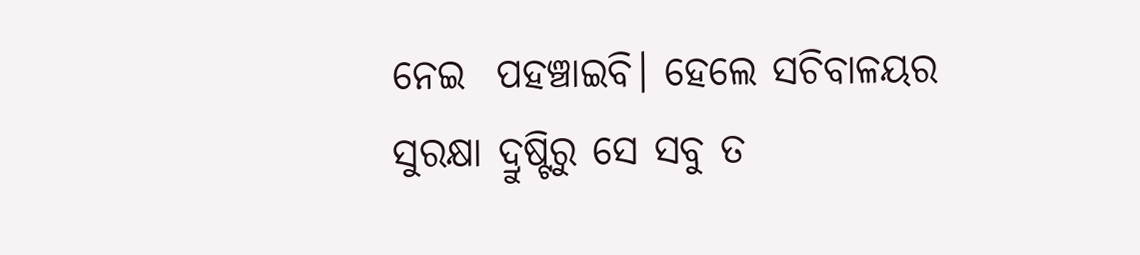ନେଇ  ପହଞ୍ଚାଇବି। ହେଲେ ସଚିବାଳୟର ସୁରକ୍ଷା ଦ୍ରୁଷ୍ଟିରୁ ସେ ସବୁ ତ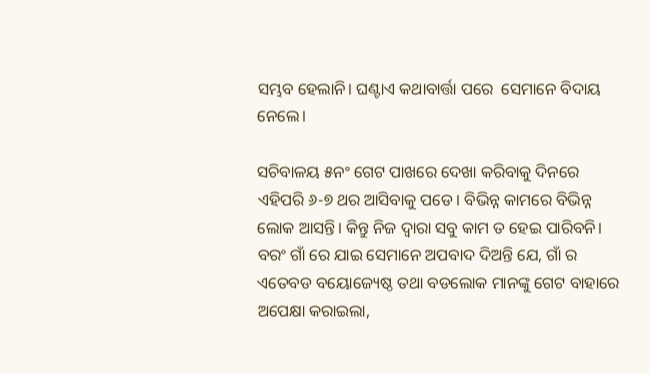ସମ୍ଭବ ହେଲାନି। ଘଣ୍ଟାଏ କଥାବାର୍ତ୍ତା ପରେ  ସେମାନେ ବିଦାୟ ନେଲେ।

ସଚିବାଳୟ ୫ନଂ ଗେଟ ପାଖରେ ଦେଖା କରିବାକୁ ଦିନରେ ଏହିପରି ୬-୭ ଥର ଆସିବାକୁ ପଡେ। ବିଭିନ୍ନ କାମରେ ବିଭିନ୍ନ ଲୋକ ଆସନ୍ତି। କିନ୍ତୁ ନିଜ ଦ୍ୱାରା ସବୁ କାମ ତ ହେଇ ପାରିବନି। ବରଂ ଗାଁ ରେ ଯାଇ ସେମାନେ ଅପବାଦ ଦିଅନ୍ତି ଯେ, ଗାଁ ର ଏତେବଡ ବୟୋଜ୍ୟେଷ୍ଠ ତଥା ବଡଲୋକ ମାନଙ୍କୁ ଗେଟ ବାହାରେ ଅପେକ୍ଷା କରାଇଲା,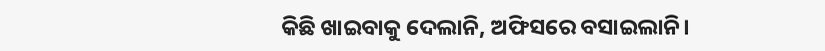କିଛି ଖାଇବାକୁ ଦେଲାନି, ଅଫିସରେ ବସାଇଲାନି।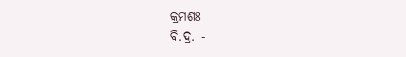କ୍ରମଶଃ
ବି.ଦ୍ର. -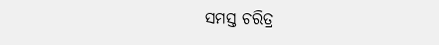ସମସ୍ତ ଚରିତ୍ର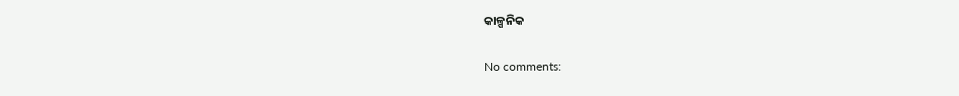କାଳ୍ପନିକ

No comments: